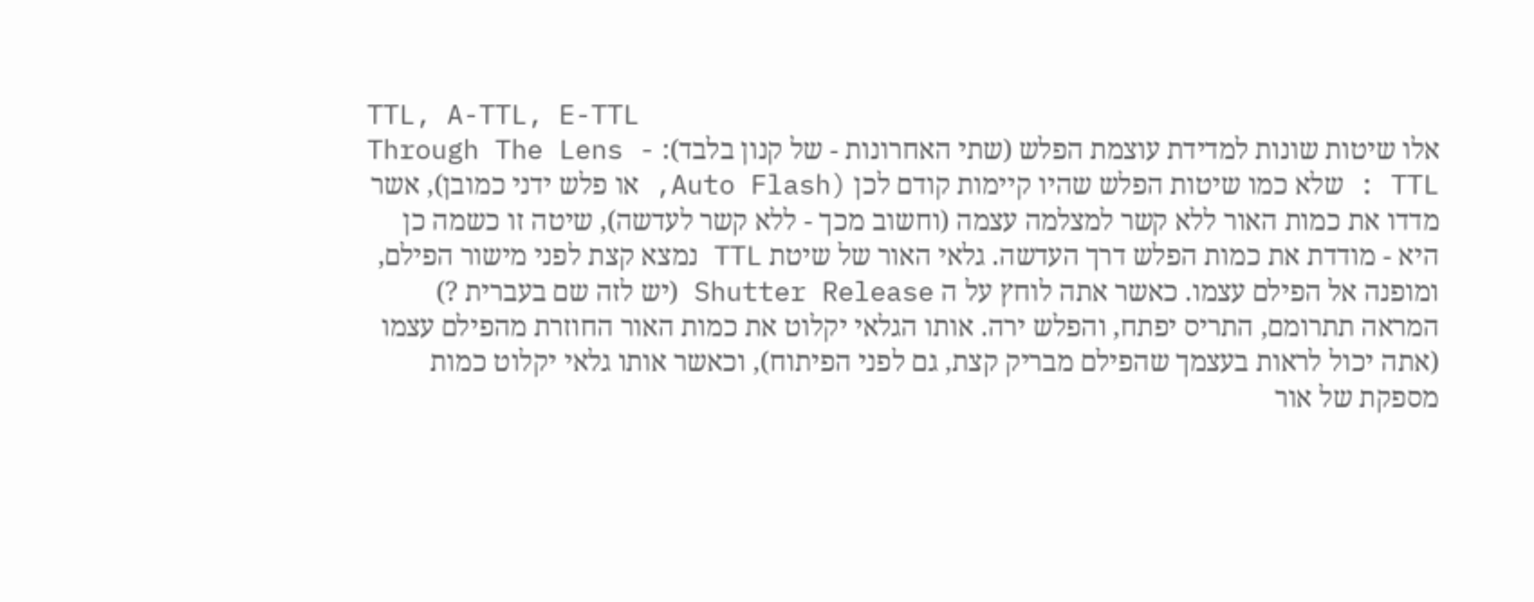TTL, A-TTL, E-TTL
אלו שיטות שונות למדידת עוצמת הפלש (שתי האחרונות - של קנון בלבד): Through The Lens - TTL : שלא כמו שיטות הפלש שהיו קיימות קודם לכן (Auto Flash, או פלש ידני כמובן), אשר מדדו את כמות האור ללא קשר למצלמה עצמה (וחשוב מכך - ללא קשר לעדשה), שיטה זו כשמה כן היא - מודדת את כמות הפלש דרך העדשה. גלאי האור של שיטת TTL נמצא קצת לפני מישור הפילם, ומופנה אל הפילם עצמו. כאשר אתה לוחץ על ה Shutter Release (יש לזה שם בעברית ?) המראה תתרומם, התריס יפתח, והפלש ירה. אותו הגלאי יקלוט את כמות האור החוזרת מהפילם עצמו (אתה יכול לראות בעצמך שהפילם מבריק קצת, גם לפני הפיתוח), וכאשר אותו גלאי יקלוט כמות מספקת של אור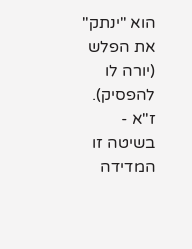הוא "ינתק" את הפלש (יורה לו להפסיק). ז"א - בשיטה זו המדידה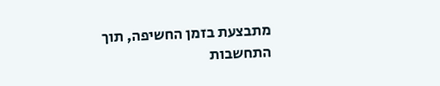מתבצעת בזמן החשיפה, תוך התחשבות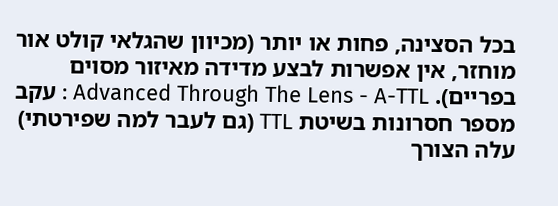בכל הסצינה, פחות או יותר (מכיוון שהגלאי קולט אור מוחזר, אין אפשרות לבצע מדידה מאיזור מסוים בפריים). Advanced Through The Lens - A-TTL : עקב מספר חסרונות בשיטת TTL (גם לעבר למה שפירטתי) עלה הצורך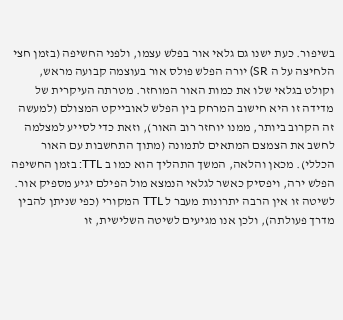בשיפור. כעת ישנו גם גלאי אור בפלש עצמו, ולפני החשיפה (בזמן חצי הלחיצה על ה SR) יורה הפלש פולס אור בעוצמה קבועה מראש, וקולט בגלאי שלו את כמות האור המוחזר. מטרתה העיקרית של מדידה זו היא חישוב המרחק בין הפלש לאובייקט המצולם (למעשה זה הקרוב ביותר, ממנו יוחזר רוב האור), וזאת כדי לסייע למצלמה לחשב את הצמצם המתאים לתמונה (מתוך התחשבות עם האור הכללי). מכאן והלאה, המשך התהליך הוא כמו ב TTL: בזמן החשיפה הפלש ירה, ויפסיק כאשר לגלאי הנמצא מול הפילם יגיע מספיק אור. לשיטה זו אין הרבה יתרונות מעבר ל TTL המקורי (כפי שניתן להבין מדרך פעולתה), ולכן אנו מגיעים לשיטה השלישית, זו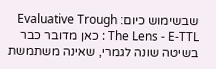שבשימוש כיום: Evaluative Trough The Lens - E-TTL : כאן מדובר כבר בשיטה שונה לגמרי, שאינה משתמשת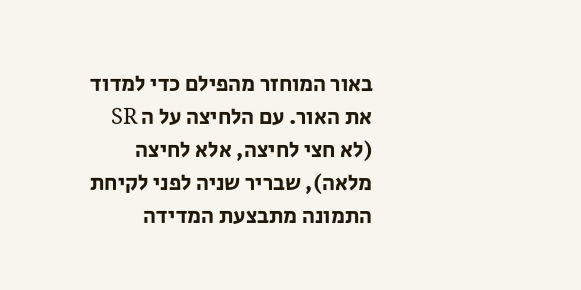באור המוחזר מהפילם כדי למדוד את האור. עם הלחיצה על ה SR (לא חצי לחיצה, אלא לחיצה מלאה), שבריר שניה לפני לקיחת התמונה מתבצעת המדידה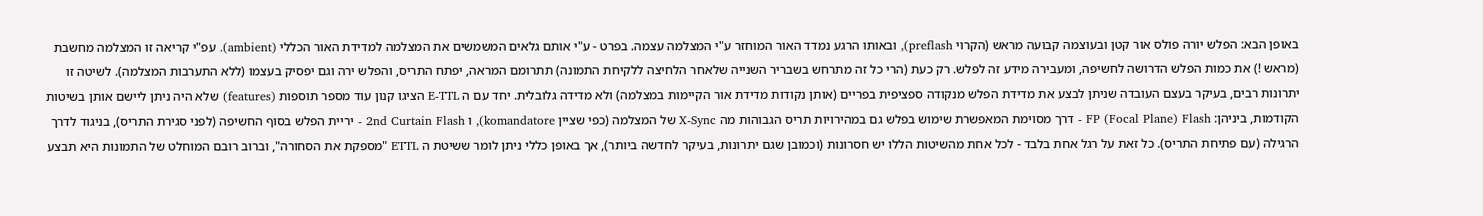באופן הבא: הפלש יורה פולס אור קטן ובעוצמה קבועה מראש (הקרוי preflash), ובאותו הרגע נמדד האור המוחזר ע"י המצלמה עצמה. בפרט - ע"י אותם גלאים המשמשים את המצלמה למדידת האור הכללי (ambient). עפ"י קריאה זו המצלמה מחשבת (מראש !) את כמות הפלש הדרושה לחשיפה, ומעבירה מידע זה לפלש. רק כעת (הרי כל זה מתרחש בשבריר השנייה שלאחר הלחיצה ללקיחת התמונה) תתרומם המראה, יפתח התריס, והפלש ירה וגם יפסיק בעצמו (ללא התערבות המצלמה). לשיטה זו יתרונות רבים, בעיקר בעצם העובדה שניתן לבצע את מדידת הפלש מנקודה ספציפית בפריים (אותן נקודות מדידת אור הקיימות במצלמה) ולא מדידה גלובלית. יחד עם ה E-TTL הציגו קנון עוד מספר תוספות (features) שלא היה ניתן ליישם אותן בשיטות הקודמות, ביניהן: FP (Focal Plane) Flash - דרך מסוימת המאפשרת שימוש בפלש גם במהירויות תריס הגבוהות מה X-Sync של המצלמה (כפי שציין komandatore), ו 2nd Curtain Flash - יריית הפלש בסוף החשיפה (לפני סגירת התריס), בניגוד לדרך הרגילה (עם פתיחת התריס). כל זאת על רגל אחת בלבד - לכל אחת מהשיטות הללו יש חסרונות (וכמובן שגם יתרונות, בעיקר לחדשה ביותר), אך באופן כללי ניתן לומר ששיטת ה ETTL "מספקת את הסחורה", וברוב רובם המוחלט של התמונות היא תבצע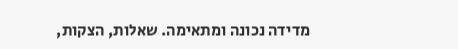מדידה נכונה ומתאימה. שאלות, הצקות,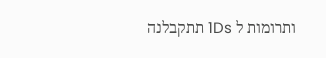ותרומות ל 1Ds תתקבלנה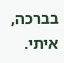בברכה,
איתי.